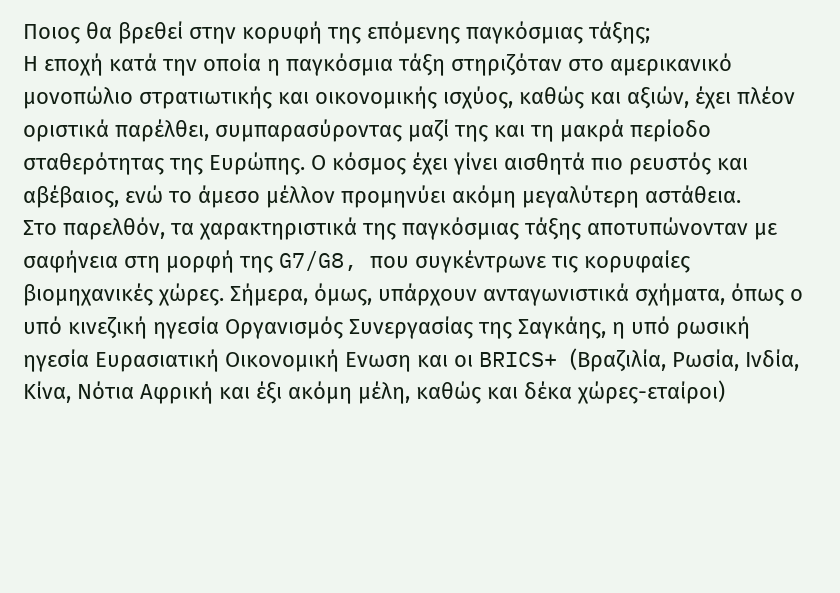Ποιος θα βρεθεί στην κορυφή της επόμενης παγκόσμιας τάξης;
Η εποχή κατά την οποία η παγκόσμια τάξη στηριζόταν στο αμερικανικό μονοπώλιο στρατιωτικής και οικονομικής ισχύος, καθώς και αξιών, έχει πλέον οριστικά παρέλθει, συμπαρασύροντας μαζί της και τη μακρά περίοδο σταθερότητας της Ευρώπης. Ο κόσμος έχει γίνει αισθητά πιο ρευστός και αβέβαιος, ενώ το άμεσο μέλλον προμηνύει ακόμη μεγαλύτερη αστάθεια.
Στο παρελθόν, τα χαρακτηριστικά της παγκόσμιας τάξης αποτυπώνονταν με σαφήνεια στη μορφή της G7/G8, που συγκέντρωνε τις κορυφαίες βιομηχανικές χώρες. Σήμερα, όμως, υπάρχουν ανταγωνιστικά σχήματα, όπως ο υπό κινεζική ηγεσία Οργανισμός Συνεργασίας της Σαγκάης, η υπό ρωσική ηγεσία Ευρασιατική Οικονομική Ενωση και οι BRICS+ (Βραζιλία, Ρωσία, Ινδία, Κίνα, Νότια Αφρική και έξι ακόμη μέλη, καθώς και δέκα χώρες-εταίροι)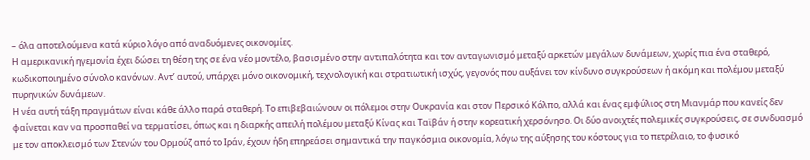– όλα αποτελούμενα κατά κύριο λόγο από αναδυόμενες οικονομίες.
Η αμερικανική ηγεμονία έχει δώσει τη θέση της σε ένα νέο μοντέλο, βασισμένο στην αντιπαλότητα και τον ανταγωνισμό μεταξύ αρκετών μεγάλων δυνάμεων, χωρίς πια ένα σταθερό, κωδικοποιημένο σύνολο κανόνων. Αντ’ αυτού, υπάρχει μόνο οικονομική, τεχνολογική και στρατιωτική ισχύς, γεγονός που αυξάνει τον κίνδυνο συγκρούσεων ή ακόμη και πολέμου μεταξύ πυρηνικών δυνάμεων.
Η νέα αυτή τάξη πραγμάτων είναι κάθε άλλο παρά σταθερή. Το επιβεβαιώνουν οι πόλεμοι στην Ουκρανία και στον Περσικό Κόλπο, αλλά και ένας εμφύλιος στη Μιανμάρ που κανείς δεν φαίνεται καν να προσπαθεί να τερματίσει, όπως και η διαρκής απειλή πολέμου μεταξύ Κίνας και Ταϊβάν ή στην κορεατική χερσόνησο. Οι δύο ανοιχτές πολεμικές συγκρούσεις, σε συνδυασμό με τον αποκλεισμό των Στενών του Ορμούζ από το Ιράν, έχουν ήδη επηρεάσει σημαντικά την παγκόσμια οικονομία, λόγω της αύξησης του κόστους για το πετρέλαιο, το φυσικό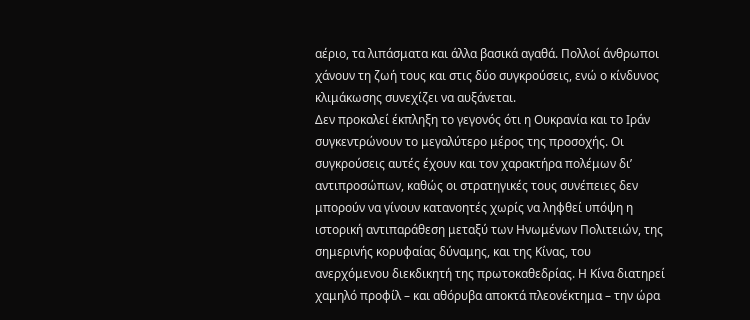αέριο, τα λιπάσματα και άλλα βασικά αγαθά. Πολλοί άνθρωποι χάνουν τη ζωή τους και στις δύο συγκρούσεις, ενώ ο κίνδυνος κλιμάκωσης συνεχίζει να αυξάνεται.
Δεν προκαλεί έκπληξη το γεγονός ότι η Ουκρανία και το Ιράν συγκεντρώνουν το μεγαλύτερο μέρος της προσοχής. Οι συγκρούσεις αυτές έχουν και τον χαρακτήρα πολέμων δι’ αντιπροσώπων, καθώς οι στρατηγικές τους συνέπειες δεν μπορούν να γίνουν κατανοητές χωρίς να ληφθεί υπόψη η ιστορική αντιπαράθεση μεταξύ των Ηνωμένων Πολιτειών, της σημερινής κορυφαίας δύναμης, και της Κίνας, του ανερχόμενου διεκδικητή της πρωτοκαθεδρίας. Η Κίνα διατηρεί χαμηλό προφίλ – και αθόρυβα αποκτά πλεονέκτημα – την ώρα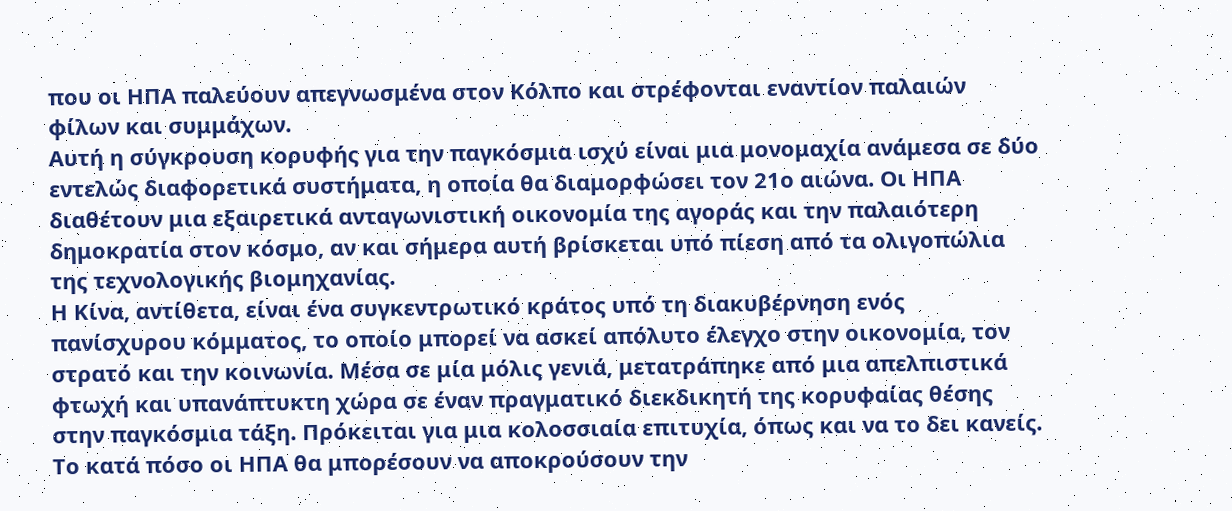που οι ΗΠΑ παλεύουν απεγνωσμένα στον Κόλπο και στρέφονται εναντίον παλαιών φίλων και συμμάχων.
Αυτή η σύγκρουση κορυφής για την παγκόσμια ισχύ είναι μια μονομαχία ανάμεσα σε δύο εντελώς διαφορετικά συστήματα, η οποία θα διαμορφώσει τον 21ο αιώνα. Οι ΗΠΑ διαθέτουν μια εξαιρετικά ανταγωνιστική οικονομία της αγοράς και την παλαιότερη δημοκρατία στον κόσμο, αν και σήμερα αυτή βρίσκεται υπό πίεση από τα ολιγοπώλια της τεχνολογικής βιομηχανίας.
Η Κίνα, αντίθετα, είναι ένα συγκεντρωτικό κράτος υπό τη διακυβέρνηση ενός πανίσχυρου κόμματος, το οποίο μπορεί να ασκεί απόλυτο έλεγχο στην οικονομία, τον στρατό και την κοινωνία. Μέσα σε μία μόλις γενιά, μετατράπηκε από μια απελπιστικά φτωχή και υπανάπτυκτη χώρα σε έναν πραγματικό διεκδικητή της κορυφαίας θέσης στην παγκόσμια τάξη. Πρόκειται για μια κολοσσιαία επιτυχία, όπως και να το δει κανείς.
Το κατά πόσο οι ΗΠΑ θα μπορέσουν να αποκρούσουν την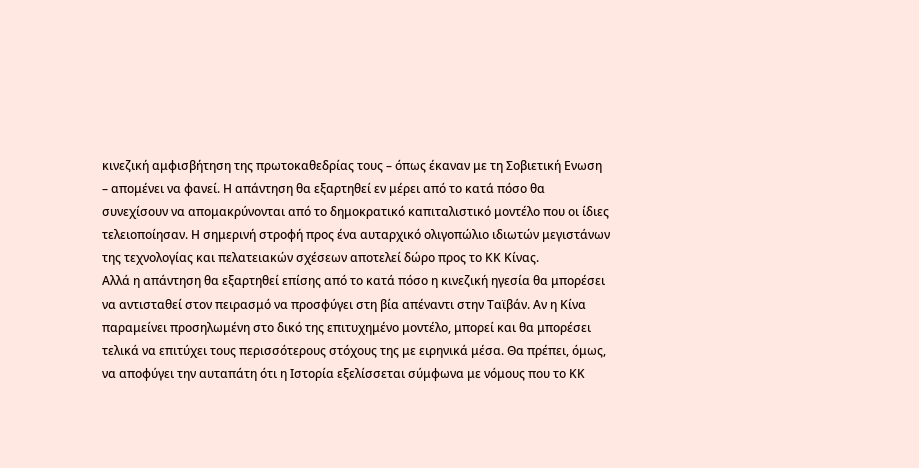κινεζική αμφισβήτηση της πρωτοκαθεδρίας τους – όπως έκαναν με τη Σοβιετική Ενωση – απομένει να φανεί. Η απάντηση θα εξαρτηθεί εν μέρει από το κατά πόσο θα συνεχίσουν να απομακρύνονται από το δημοκρατικό καπιταλιστικό μοντέλο που οι ίδιες τελειοποίησαν. Η σημερινή στροφή προς ένα αυταρχικό ολιγοπώλιο ιδιωτών μεγιστάνων της τεχνολογίας και πελατειακών σχέσεων αποτελεί δώρο προς το ΚΚ Κίνας.
Αλλά η απάντηση θα εξαρτηθεί επίσης από το κατά πόσο η κινεζική ηγεσία θα μπορέσει να αντισταθεί στον πειρασμό να προσφύγει στη βία απέναντι στην Ταϊβάν. Αν η Κίνα παραμείνει προσηλωμένη στο δικό της επιτυχημένο μοντέλο, μπορεί και θα μπορέσει τελικά να επιτύχει τους περισσότερους στόχους της με ειρηνικά μέσα. Θα πρέπει, όμως, να αποφύγει την αυταπάτη ότι η Ιστορία εξελίσσεται σύμφωνα με νόμους που το ΚΚ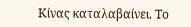Κίνας καταλαβαίνει. Το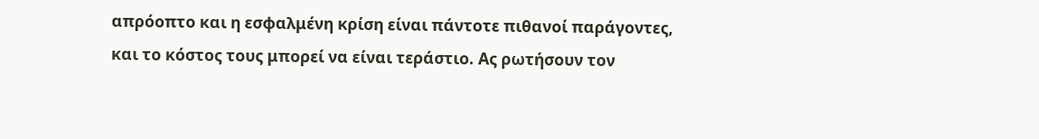απρόοπτο και η εσφαλμένη κρίση είναι πάντοτε πιθανοί παράγοντες, και το κόστος τους μπορεί να είναι τεράστιο. Ας ρωτήσουν τον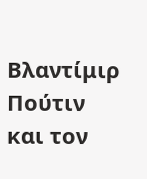Βλαντίμιρ Πούτιν και τον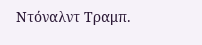Ντόναλντ Τραμπ.